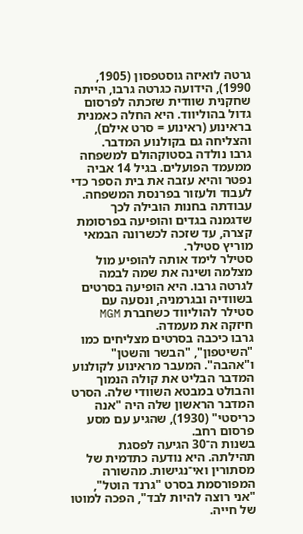גרטה לואיזה גוסטפסון (1905, 1990), הידועה כגרטה גרבו, הייתה שחקנית שוודית שזכתה לפרסום גדול בהוליווד. היא החלה כאמנית בראינוע (ראינוע = סרט אילם), והצליחה גם בקולנוע המדבר.
גרבו נולדה בסטוקהולם למשפחה ממעמד הפועלים. בגיל 14 אביה נפטר והיא עזבה את בית הספר כדי לעבוד ולעזור בפרנסת המשפחה. עבודתה בחנות הובילה לכך שדגמנה בגדים והופיעה בפרסומת קצרה, עד שזכה לכשרונה הבמאי מוריץ סטילר.
סטילר לימד אותה להופיע מול מצלמה ושינה את שמה לבמה לגרטה גרבו. היא הופיעה בסרטים בשוודיה ובגרמניה, ונסעה עם סטילר להוליווד כשחברת MGM חיזקה את מעמדה.
גרבו כיכבה בסרטים מצליחים כמו "השיטפון", "הבשר והשטן" ו"אהבה". המעבר מראינוע לקולנוע המדבר הבליט את קולה הנמוך והבולט במבטא השוודי שלה. הסרט המדבר הראשון שלה היה "אנה כריסטי" (1930), שהגיע עם מסע פרסום רחב.
בשנות ה־30 הגיעה לפסגת תהילתה. היא נודעה כתדמית של מסתורין ואי־נגישות. מהשורה המפורסמת בסרט "גרנד הוטל", "אני רוצה להיות לבד", הפכה למוטו של חייה.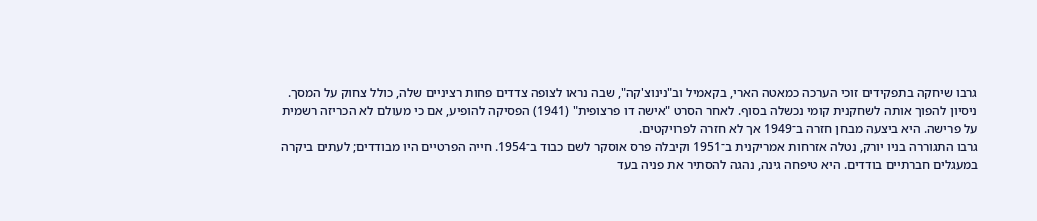גרבו שיחקה בתפקידים זוכי הערכה כמאטה הארי, בקאמיל וב"נינוצ'קה", שבה נראו לצופה צדדים פחות רציניים שלה, כולל צחוק על המסך.
ניסיון להפוך אותה לשחקנית קומי נכשלה בסוף. לאחר הסרט "אישה דו פרצופית" (1941) הפסיקה להופיע, אם כי מעולם לא הכריזה רשמית על פרישה. היא ביצעה מבחן חזרה ב־1949 אך לא חזרה לפרויקטים.
גרבו התגוררה בניו יורק, נטלה אזרחות אמריקנית ב־1951 וקיבלה פרס אוסקר לשם כבוד ב־1954. חייה הפרטיים היו מבודדים; לעתים ביקרה במעגלים חברתיים בודדים. היא טיפחה גינה, נהגה להסתיר את פניה בעד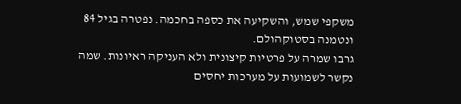משקפי שמש, והשקיעה את כספה בחכמה. נפטרה בגיל 84 ונטמנה בסטוקהולם.
גרבו שמרה על פרטיות קיצונית ולא העניקה ראיונות. שמה נקשר לשמועות על מערכות יחסים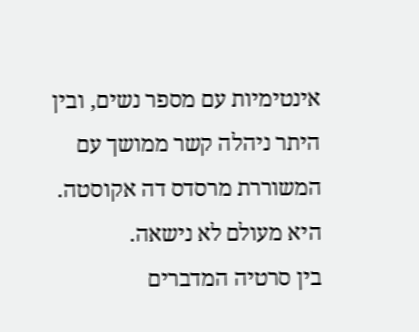אינטימיות עם מספר נשים, ובין היתר ניהלה קשר ממושך עם המשוררת מרסדס דה אקוסטה. היא מעולם לא נישאה.
בין סרטיה המדברים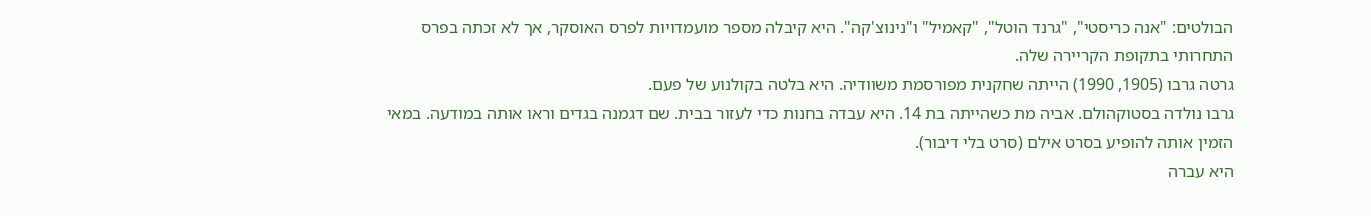הבולטים: "אנה כריסטי", "גרנד הוטל", "קאמיל" ו"נינוצ'קה". היא קיבלה מספר מועמדויות לפרס האוסקר, אך לא זכתה בפרס התחרותי בתקופת הקריירה שלה.
גרטה גרבו (1905, 1990) הייתה שחקנית מפורסמת משוודיה. היא בלטה בקולנוע של פעם.
גרבו נולדה בסטוקהולם. אביה מת כשהייתה בת 14. היא עבדה בחנות כדי לעזור בבית. שם דגמנה בגדים וראו אותה במודעה. במאי הזמין אותה להופיע בסרט אילם (סרט בלי דיבור).
היא עברה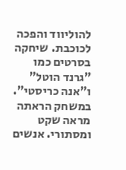להוליווד והפכה לכוכבת. שיחקה בסרטים כמו "גרנד הוטל" ו"אנה כריסטי". במשחק הראתה מראה שקט ומסתורי. אנשים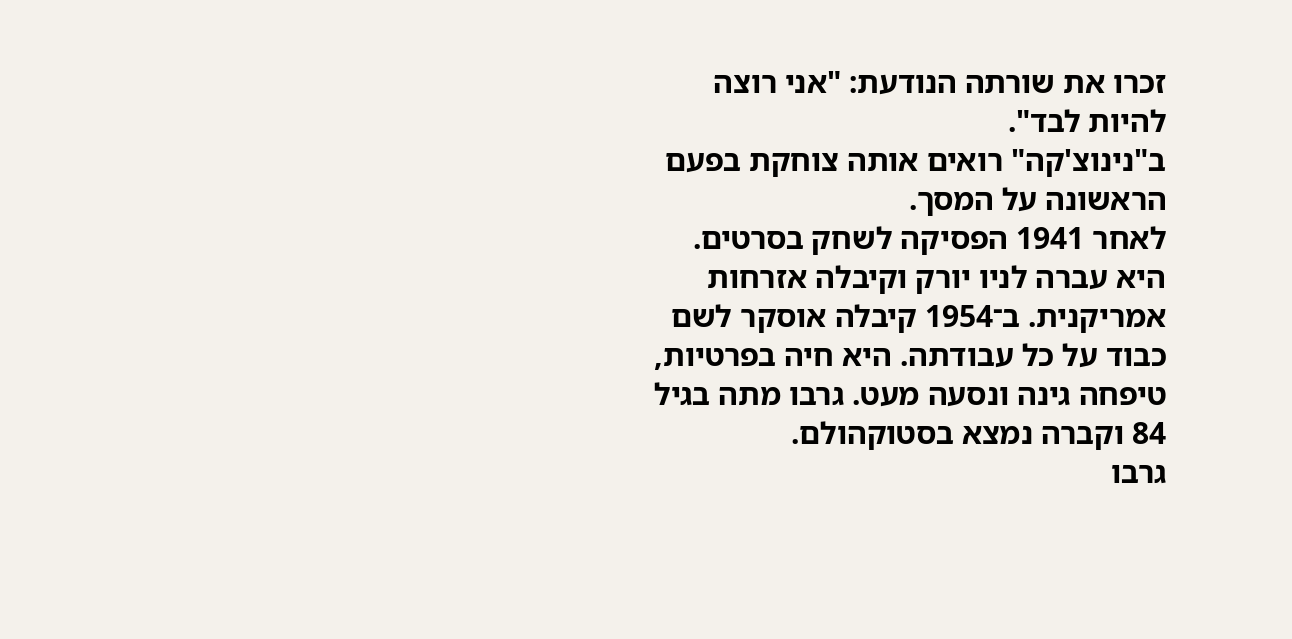זכרו את שורתה הנודעת: "אני רוצה להיות לבד".
ב"נינוצ'קה" רואים אותה צוחקת בפעם הראשונה על המסך.
לאחר 1941 הפסיקה לשחק בסרטים. היא עברה לניו יורק וקיבלה אזרחות אמריקנית. ב־1954 קיבלה אוסקר לשם כבוד על כל עבודתה. היא חיה בפרטיות, טיפחה גינה ונסעה מעט. גרבו מתה בגיל 84 וקברה נמצא בסטוקהולם.
גרבו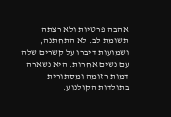אהבה פרטיות ולא רצתה תשומת לב. לא התחתנה, ושמועות דיברו על קשרים שלה עם נשים אחרות. היא נשארה דמות רזומה ומסתורית בתולדות הקולנוע.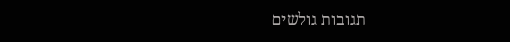תגובות גולשים